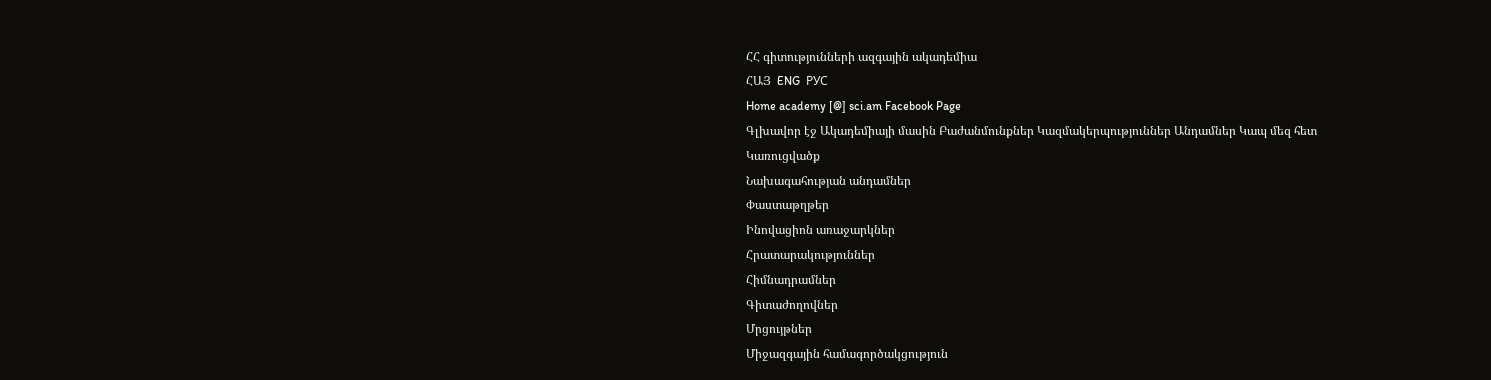ՀՀ գիտությունների ազգային ակադեմիա
ՀԱՅ  ENG  РУС
Home academy [@] sci.am Facebook Page
Գլխավոր էջ Ակադեմիայի մասին Բաժանմունքներ Կազմակերպություններ Անդամներ Կապ մեզ հետ
Կառուցվածք
Նախագահության անդամներ
Փաստաթղթեր
Ինովացիոն առաջարկներ
Հրատարակություններ
Հիմնադրամներ
Գիտաժողովներ
Մրցույթներ
Միջազգային համագործակցություն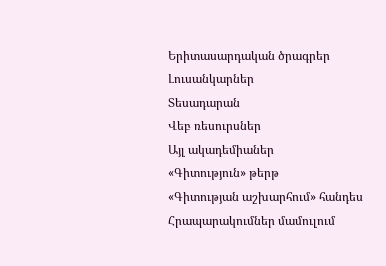Երիտասարդական ծրագրեր
Լուսանկարներ
Տեսադարան
Վեբ ռեսուրսներ
Այլ ակադեմիաներ
«Գիտություն» թերթ
«Գիտության աշխարհում» հանդես
Հրապարակումներ մամուլում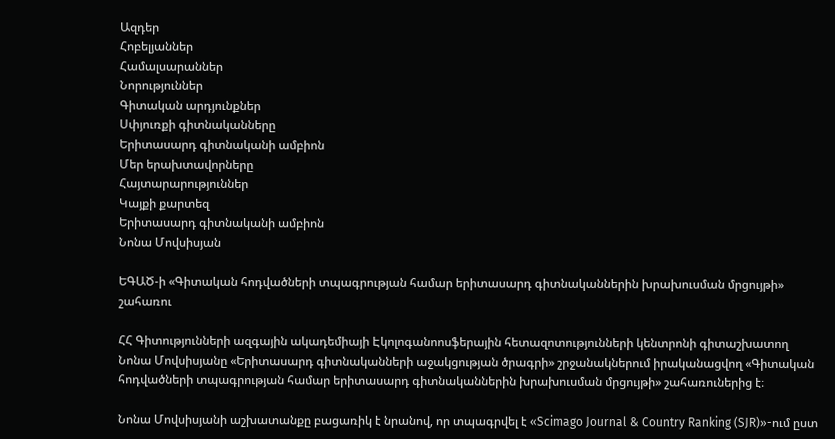Ազդեր
Հոբելյաններ
Համալսարաններ
Նորություններ
Գիտական արդյունքներ
Սփյուռքի գիտնականները
Երիտասարդ գիտնականի ամբիոն
Մեր երախտավորները
Հայտարարություններ
Կայքի քարտեզ
Երիտասարդ գիտնականի ամբիոն
Նոնա Մովսիսյան

ԵԳԱԾ-ի «Գիտական հոդվածների տպագրության համար երիտասարդ գիտնականներին խրախուսման մրցույթի» շահառու

ՀՀ Գիտությունների ազգային ակադեմիայի Էկոլոգանոոսֆերային հետազոտությունների կենտրոնի գիտաշխատող Նոնա Մովսիսյանը «Երիտասարդ գիտնականների աջակցության ծրագրի» շրջանակներում իրականացվող «Գիտական հոդվածների տպագրության համար երիտասարդ գիտնականներին խրախուսման մրցույթի» շահառուներից է։

Նոնա Մովսիսյանի աշխատանքը բացառիկ է նրանով, որ տպագրվել է «Scimago Journal & Country Ranking (SJR)»-ում ըստ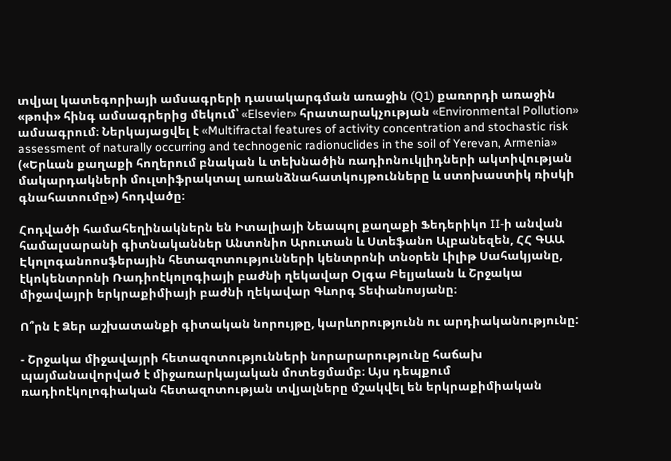տվյալ կատեգորիայի ամսագրերի դասակարգման առաջին (Q1) քառորդի առաջին «թոփ» հինգ ամսագրերից մեկում՝ «Elsevier» հրատարակչության «Environmental Pollution» ամսագրում։ Ներկայացվել է «Multifractal features of activity concentration and stochastic risk assessment of naturally occurring and technogenic radionuclides in the soil of Yerevan, Armenia» («Երևան քաղաքի հողերում բնական և տեխնածին ռադիոնուկլիդների ակտիվության մակարդակների մուլտիֆրակտալ առանձնահատկույթունները և ստոխաստիկ ռիսկի գնահատումը») հոդվածը։

Հոդվածի համահեղինակներն են Իտալիայի Նեապոլ քաղաքի Ֆեդերիկո II-ի անվան համալսարանի գիտնականներ Անտոնիո Արուտան և Ստեֆանո Ալբանեզեն, ՀՀ ԳԱԱ Էկոլոգանոոսֆերային հետազոտությունների կենտրոնի տնօրեն Լիլիթ Սահակյանը, էկոկենտրոնի Ռադիոէկոլոգիայի բաժնի ղեկավար Օլգա Բելյաևան և Շրջակա միջավայրի երկրաքիմիայի բաժնի ղեկավար Գևորգ Տեփանոսյանը։

Ո՞րն է Ձեր աշխատանքի գիտական նորույթը, կարևորությունն ու արդիականությունը:

- Շրջակա միջավայրի հետազոտությունների նորարարությունը հաճախ պայմանավորված է միջառարկայական մոտեցմամբ։ Այս դեպքում ռադիոէկոլոգիական հետազոտության տվյալները մշակվել են երկրաքիմիական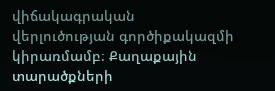վիճակագրական վերլուծության գործիքակազմի կիրառմամբ։ Քաղաքային տարածքների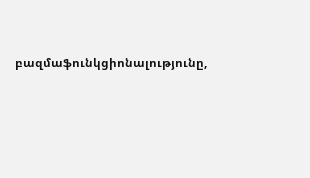բազմաֆունկցիոնալությունը,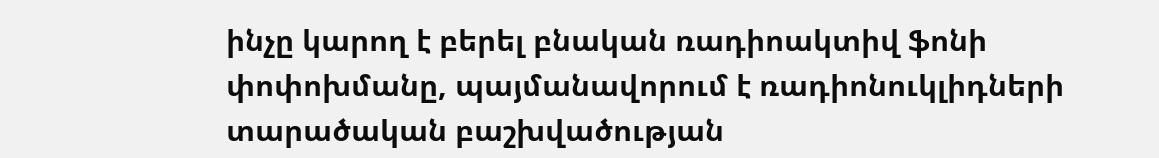ինչը կարող է բերել բնական ռադիոակտիվ ֆոնի փոփոխմանը, պայմանավորում է ռադիոնուկլիդների տարածական բաշխվածության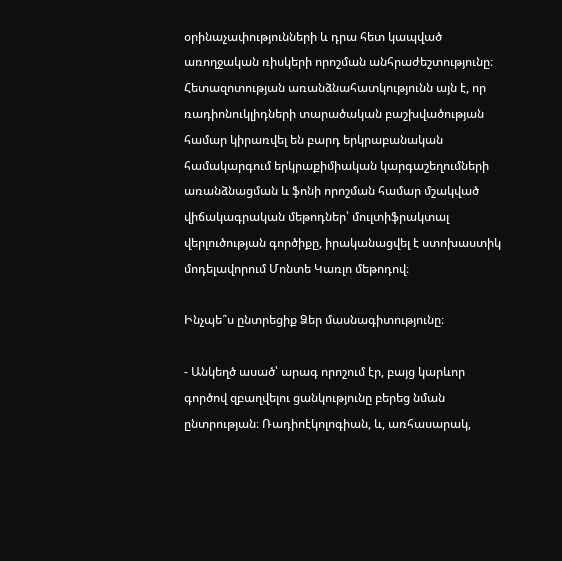օրինաչափությունների և դրա հետ կապված առողջական ռիսկերի որոշման անհրաժեշտությունը։ Հետազոտության առանձնահատկությունն այն է, որ ռադիոնուկլիդների տարածական բաշխվածության համար կիրառվել են բարդ երկրաբանական համակարգում երկրաքիմիական կարգաշեղումների առանձնացման և ֆոնի որոշման համար մշակված վիճակագրական մեթոդներ՝ մուլտիֆրակտալ վերլուծության գործիքը, իրականացվել է ստոխաստիկ մոդելավորում Մոնտե Կառլո մեթոդով։

Ինչպե՞ս ընտրեցիք Ձեր մասնագիտությունը։

- Անկեղծ ասած՝ արագ որոշում էր, բայց կարևոր գործով զբաղվելու ցանկությունը բերեց նման ընտրության։ Ռադիոէկոլոգիան, և, առհասարակ,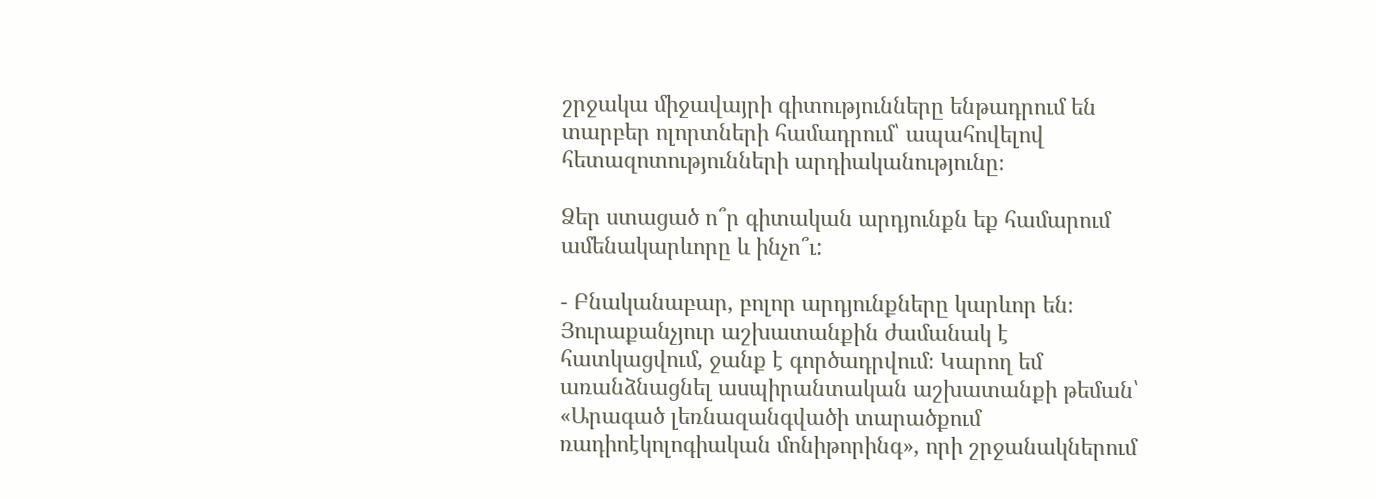շրջակա միջավայրի գիտությունները ենթադրում են տարբեր ոլորտների համադրում՝ ապահովելով հետազոտությունների արդիականությունը։

Ձեր ստացած ո՞ր գիտական արդյունքն եք համարում ամենակարևորը և ինչո՞ւ:

- Բնականաբար, բոլոր արդյունքները կարևոր են։ Յուրաքանչյուր աշխատանքին ժամանակ է հատկացվում, ջանք է գործադրվում։ Կարող եմ առանձնացնել ասպիրանտական աշխատանքի թեման՝ «Արագած լեռնազանգվածի տարածքում ռադիոէկոլոգիական մոնիթորինգ», որի շրջանակներում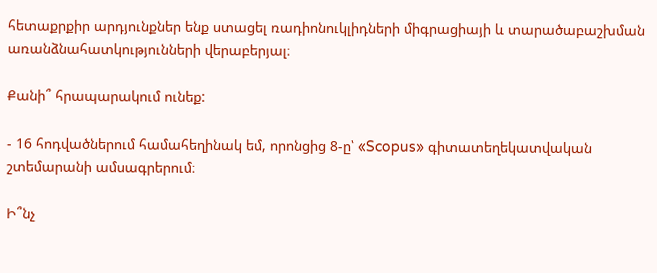հետաքրքիր արդյունքներ ենք ստացել ռադիոնուկլիդների միգրացիայի և տարածաբաշխման առանձնահատկությունների վերաբերյալ։

Քանի՞ հրապարակում ունեք:

- 16 հոդվածներում համահեղինակ եմ, որոնցից 8-ը՝ «Scopus» գիտատեղեկատվական շտեմարանի ամսագրերում։

Ի՞նչ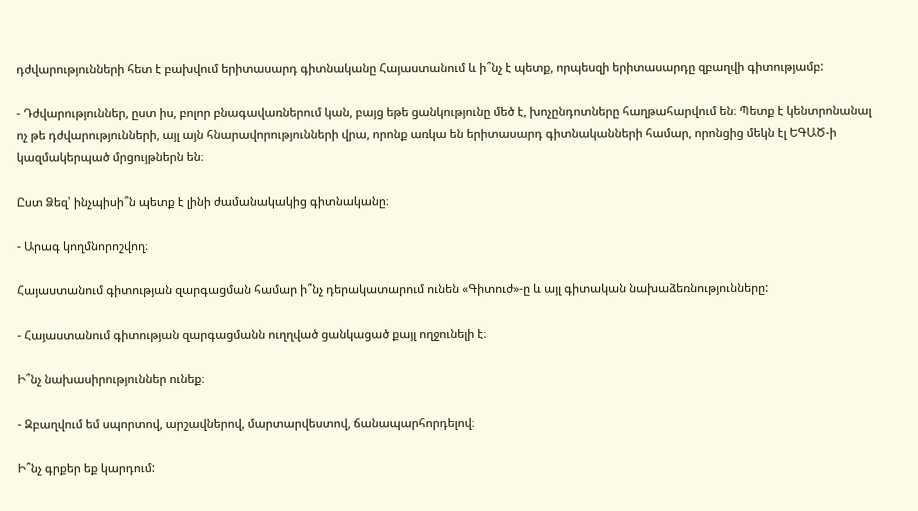դժվարությունների հետ է բախվում երիտասարդ գիտնականը Հայաստանում և ի՞նչ է պետք, որպեսզի երիտասարդը զբաղվի գիտությամբ:

- Դժվարություններ, ըստ իս, բոլոր բնագավառներում կան, բայց եթե ցանկությունը մեծ է, խոչընդոտները հաղթահարվում են։ Պետք է կենտրոնանալ ոչ թե դժվարությունների, այլ այն հնարավորությունների վրա, որոնք առկա են երիտասարդ գիտնականների համար, որոնցից մեկն էլ ԵԳԱԾ-ի կազմակերպած մրցույթներն են։

Ըստ Ձեզ՝ ինչպիսի՞ն պետք է լինի ժամանակակից գիտնականը։

- Արագ կողմնորոշվող։

Հայաստանում գիտության զարգացման համար ի՞նչ դերակատարում ունեն «Գիտուժ»-ը և այլ գիտական նախաձեռնությունները:

- Հայաստանում գիտության զարգացմանն ուղղված ցանկացած քայլ ողջունելի է։

Ի՞նչ նախասիրություններ ունեք։

- Զբաղվում եմ սպորտով, արշավներով, մարտարվեստով, ճանապարհորդելով։

Ի՞նչ գրքեր եք կարդում: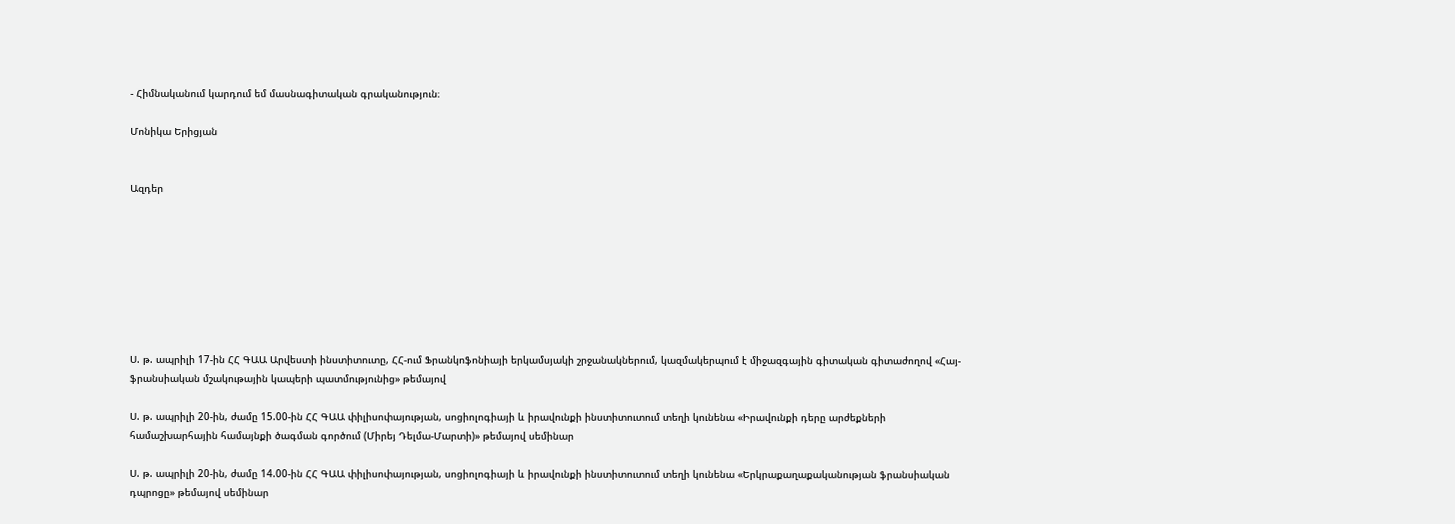- Հիմնականում կարդում եմ մասնագիտական գրականություն։

Մոնիկա Երիցյան


Ազդեր








Ս. թ. ապրիլի 17-ին ՀՀ ԳԱԱ Արվեստի ինստիտուտը, ՀՀ-ում Ֆրանկոֆոնիայի երկամսյակի շրջանակներում, կազմակերպում է միջազգային գիտական գիտաժողով «Հայ-ֆրանսիական մշակութային կապերի պատմությունից» թեմայով

Ս. թ. ապրիլի 20-ին, ժամը 15.00-ին ՀՀ ԳԱԱ փիլիսոփայության, սոցիոլոգիայի և իրավունքի ինստիտուտում տեղի կունենա «Իրավունքի դերը արժեքների համաշխարհային համայնքի ծագման գործում (Միրեյ Դելմա-Մարտի)» թեմայով սեմինար

Ս. թ. ապրիլի 20-ին, ժամը 14.00-ին ՀՀ ԳԱԱ փիլիսոփայության, սոցիոլոգիայի և իրավունքի ինստիտուտում տեղի կունենա «Երկրաքաղաքականության ֆրանսիական դպրոցը» թեմայով սեմինար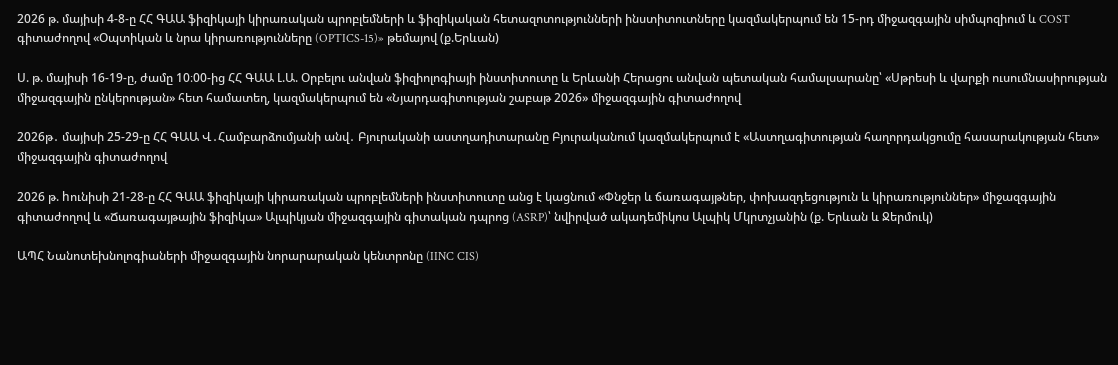2026 թ. մայիսի 4-8-ը ՀՀ ԳԱԱ ֆիզիկայի կիրառական պրոբլեմների և ֆիզիկական հետազոտությունների ինստիտուտները կազմակերպում են 15-րդ միջազգային սիմպոզիում և COST գիտաժողով «Օպտիկան և նրա կիրառությունները (OPTICS-15)» թեմայով (ք.Երևան)

Ս. թ. մայիսի 16-19-ը, ժամը 10։00-ից ՀՀ ԳԱԱ Լ.Ա. Օրբելու անվան ֆիզիոլոգիայի ինստիտուտը և Երևանի Հերացու անվան պետական համալսարանը՝ «Սթրեսի և վարքի ուսումնասիրության միջազգային ընկերության» հետ համատեղ, կազմակերպում են «Նյարդագիտության շաբաթ 2026» միջազգային գիտաժողով

2026թ․ մայիսի 25-29-ը ՀՀ ԳԱԱ Վ․Համբարձումյանի անվ․ Բյուրականի աստղադիտարանը Բյուրականում կազմակերպում է «Աստղագիտության հաղորդակցումը հասարակության հետ» միջազգային գիտաժողով

2026 թ. hունիսի 21-28-ը ՀՀ ԳԱԱ ֆիզիկայի կիրառական պրոբլեմների ինստիտուտը անց է կացնում «Փնջեր և ճառագայթներ, փոխազդեցություն և կիրառություններ» միջազգային գիտաժողով և «Ճառագայթային ֆիզիկա» Ալպիկյան միջազգային գիտական դպրոց (ASRP)՝ նվիրված ակադեմիկոս Ալպիկ Մկրտչյանին (ք. Երևան և Ջերմուկ)

ԱՊՀ Նանոտեխնոլոգիաների միջազգային նորարարական կենտրոնը (IINC CIS)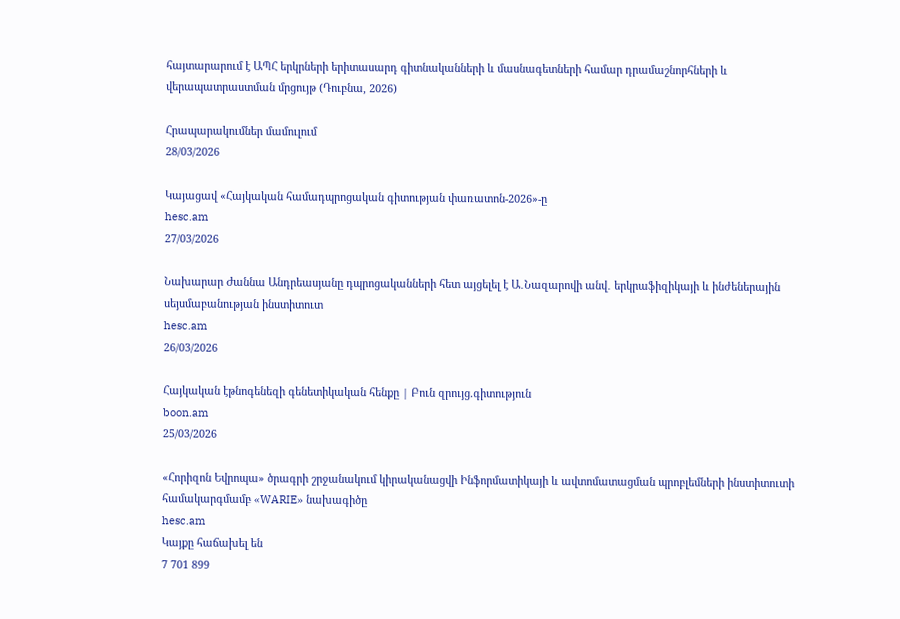հայտարարում է ԱՊՀ երկրների երիտասարդ գիտնականների և մասնագետների համար դրամաշնորհների և վերապատրաստման մրցույթ (Դուբնա, 2026)

Հրապարակումներ մամուլում
28/03/2026

Կայացավ «Հայկական համադպրոցական գիտության փառատոն-2026»-ը
hesc.am
27/03/2026

Նախարար Ժաննա Անդրեասյանը դպրոցականների հետ այցելել է Ա․Նազարովի անվ․ երկրաֆիզիկայի և ինժեներային սեյսմաբանության ինստիտուտ
hesc.am
26/03/2026

Հայկական էթնոգենեզի գենետիկական հենքը | Բուն զրույց.գիտություն
boon.am
25/03/2026

«Հորիզոն Եվրոպա» ծրագրի շրջանակում կիրականացվի Ինֆորմատիկայի և ավտոմատացման պրոբլեմների ինստիտուտի համակարգմամբ «WARIE» նախագիծը
hesc.am
Կայքը հաճախել են
7 701 899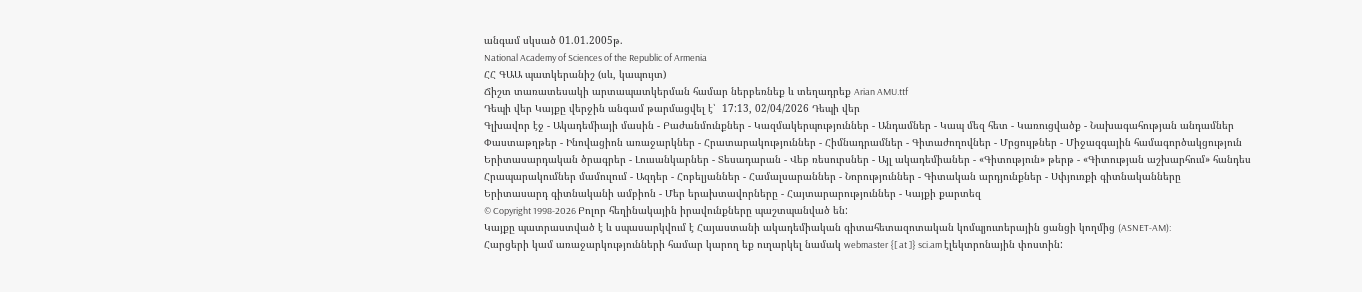անգամ սկսած 01.01.2005թ.
National Academy of Sciences of the Republic of Armenia
ՀՀ ԳԱԱ պատկերանիշ (սև, կապույտ)
Ճիշտ տառատեսակի արտապատկերման համար ներբեռնեք և տեղադրեք Arian AMU.ttf
Դեպի վեր Կայքը վերջին անգամ թարմացվել է՝  17:13, 02/04/2026 Դեպի վեր
Գլխավոր էջ - Ակադեմիայի մասին - Բաժանմունքներ - Կազմակերպություններ - Անդամներ - Կապ մեզ հետ - Կառուցվածք - Նախագահության անդամներ
Փաստաթղթեր - Ինովացիոն առաջարկներ - Հրատարակություններ - Հիմնադրամներ - Գիտաժողովներ - Մրցույթներ - Միջազգային համագործակցություն
Երիտասարդական ծրագրեր - Լուսանկարներ - Տեսադարան - Վեբ ռեսուրսներ - Այլ ակադեմիաներ - «Գիտություն» թերթ - «Գիտության աշխարհում» հանդես
Հրապարակումներ մամուլում - Ազդեր - Հոբելյաններ - Համալսարաններ - Նորություններ - Գիտական արդյունքներ - Սփյուռքի գիտնականները
Երիտասարդ գիտնականի ամբիոն - Մեր երախտավորները - Հայտարարություններ - Կայքի քարտեզ
© Copyright 1998-2026 Բոլոր հեղինակային իրավունքները պաշտպանված են:
Կայքը պատրաստված է և սպասարկվում է Հայաստանի ակադեմիական գիտահետազոտական կոմպյուտերային ցանցի կողմից (ASNET-AM):
Հարցերի կամ առաջարկությունների համար կարող եք ուղարկել նամակ webmaster {[ at ]} sci.am էլեկտրոնային փոստին: